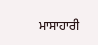ਮਾਸਾਹਾਰੀ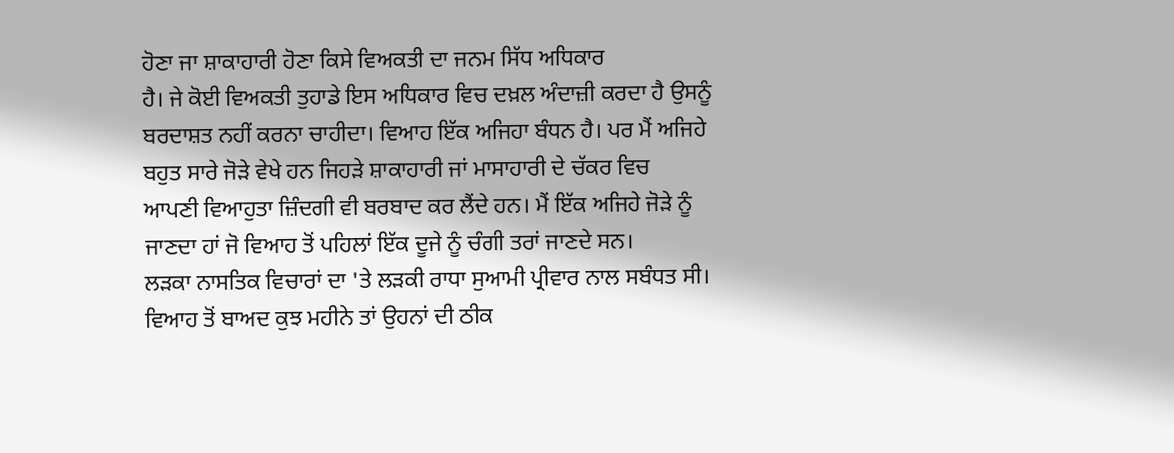ਹੋਣਾ ਜਾ ਸ਼ਾਕਾਹਾਰੀ ਹੋਣਾ ਕਿਸੇ ਵਿਅਕਤੀ ਦਾ ਜਨਮ ਸਿੱਧ ਅਧਿਕਾਰ
ਹੈ। ਜੇ ਕੋਈ ਵਿਅਕਤੀ ਤੁਹਾਡੇ ਇਸ ਅਧਿਕਾਰ ਵਿਚ ਦਖ਼ਲ ਅੰਦਾਜ਼ੀ ਕਰਦਾ ਹੈ ਉਸਨੂੰ
ਬਰਦਾਸ਼ਤ ਨਹੀਂ ਕਰਨਾ ਚਾਹੀਦਾ। ਵਿਆਹ ਇੱਕ ਅਜਿਹਾ ਬੰਧਨ ਹੈ। ਪਰ ਮੈਂ ਅਜਿਹੇ
ਬਹੁਤ ਸਾਰੇ ਜੋੜੇ ਵੇਖੇ ਹਨ ਜਿਹੜੇ ਸ਼ਾਕਾਹਾਰੀ ਜਾਂ ਮਾਸਾਹਾਰੀ ਦੇ ਚੱਕਰ ਵਿਚ
ਆਪਣੀ ਵਿਆਹੁਤਾ ਜ਼ਿੰਦਗੀ ਵੀ ਬਰਬਾਦ ਕਰ ਲੈਂਦੇ ਹਨ। ਮੈਂ ਇੱਕ ਅਜਿਹੇ ਜੋੜੇ ਨੂੰ
ਜਾਣਦਾ ਹਾਂ ਜੋ ਵਿਆਹ ਤੋਂ ਪਹਿਲਾਂ ਇੱਕ ਦੂਜੇ ਨੂੰ ਚੰਗੀ ਤਰਾਂ ਜਾਣਦੇ ਸਨ।
ਲੜਕਾ ਨਾਸਤਿਕ ਵਿਚਾਰਾਂ ਦਾ 'ਤੇ ਲੜਕੀ ਰਾਧਾ ਸੁਆਮੀ ਪ੍ਰੀਵਾਰ ਨਾਲ ਸਬੰਧਤ ਸੀ।
ਵਿਆਹ ਤੋਂ ਬਾਅਦ ਕੁਝ ਮਹੀਨੇ ਤਾਂ ਉਹਨਾਂ ਦੀ ਠੀਕ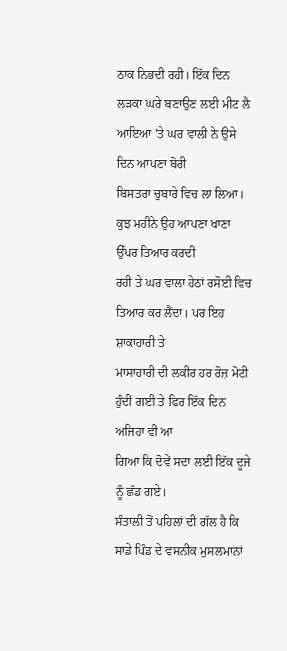ਠਾਕ ਨਿਭਦੀ ਰਹੀ। ਇੱਕ ਦਿਨ
ਲੜਕਾ ਘਰੇ ਬਣਾਉਣ ਲਈ ਮੀਟ ਲੈ ਆਇਆ 'ਤੇ ਘਰ ਵਾਲੀ ਨੇ ਉਸੇ ਦਿਨ ਆਪਣਾ ਬੋਰੀ
ਬਿਸਤਰਾ ਚੁਬਾਰੇ ਵਿਚ ਲਾ ਲਿਆ। ਕੁਝ ਮਹੀਨੇ ਉਹ ਆਪਣਾ ਖਾਣਾ ਉੱਪਰ ਤਿਆਰ ਕਰਦੀ
ਰਹੀ ਤੇ ਘਰ ਵਾਲਾ ਹੇਠਾਂ ਰਸੋਈ ਵਿਚ ਤਿਆਰ ਕਰ ਲੈਂਦਾ। ਪਰ ਇਹ ਸ਼ਾਕਾਹਾਰੀ ਤੇ
ਮਾਸਾਹਾਰੀ ਦੀ ਲਕੀਰ ਹਰ ਰੋਜ਼ ਮੋਟੀ ਹੁੰਦੀ ਗਈ ਤੇ ਫਿਰ ਇੱਕ ਦਿਨ ਅਜਿਹਾ ਵੀ ਆ
ਗਿਆ ਕਿ ਦੋਵੇਂ ਸਦਾ ਲਈ ਇੱਕ ਦੂਜੇ ਨੂੰ ਛੱਡ ਗਏ।
ਸੰਤਾਲੀ ਤੋਂ ਪਹਿਲਾਂ ਦੀ ਗੱਲ ਹੈ ਕਿ ਸਾਡੇ ਪਿੰਡ ਦੇ ਵਸਨੀਕ ਮੁਸਲਮਾਨਾਂ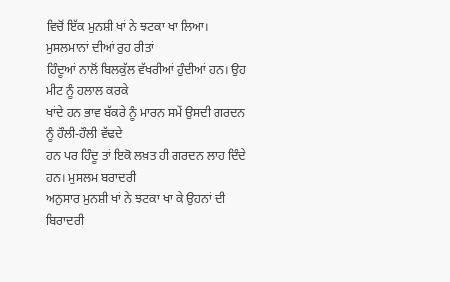ਵਿਚੋਂ ਇੱਕ ਮੁਨਸ਼ੀ ਖਾਂ ਨੇ ਝਟਕਾ ਖਾ ਲਿਆ। ਮੁਸਲਮਾਨਾਂ ਦੀਆਂ ਰੁਹ ਰੀਤਾਂ
ਹਿੰਦੂਆਂ ਨਾਲੋਂ ਬਿਲਕੁੱਲ ਵੱਖਰੀਆਂ ਹੁੰਦੀਆਂ ਹਨ। ਉਹ ਮੀਟ ਨੂੰ ਹਲਾਲ ਕਰਕੇ
ਖਾਂਦੇ ਹਨ ਭਾਵ ਬੱਕਰੇ ਨੂੰ ਮਾਰਨ ਸਮੇਂ ਉਸਦੀ ਗਰਦਨ ਨੂੰ ਹੌਲੀ-ਹੌਲੀ ਵੱਢਦੇ
ਹਨ ਪਰ ਹਿੰਦੂ ਤਾਂ ਇਕੋ ਲਖ਼ਤ ਹੀ ਗਰਦਨ ਲਾਹ ਦਿੰਦੇ ਹਨ। ਮੁਸਲਮ ਬਰਾਦਰੀ
ਅਨੁਸਾਰ ਮੁਨਸ਼ੀ ਖਾਂ ਨੇ ਝਟਕਾ ਖਾ ਕੇ ਉਹਨਾਂ ਦੀ ਬਿਰਾਦਰੀ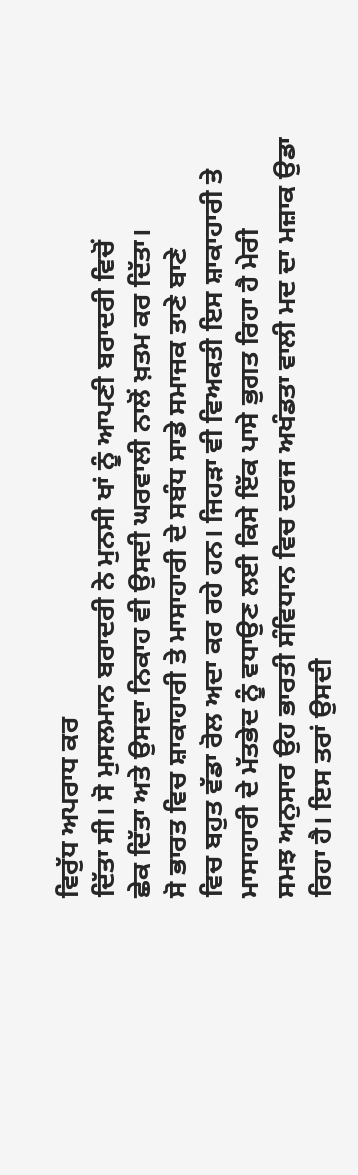ਵਿਰੁੱਧ ਅਪਰਾਧ ਕਰ
ਦਿੱਤਾ ਸੀ। ਸੋ ਮੁਸਲਮਾਨ ਬਰਾਦਰੀ ਨੇ ਮੁਨਸੀ ਖਾਂ ਨੂੰ ਆਪਣੀ ਬਰਾਦਰੀ ਵਿਚੋਂ
ਛੇਕ ਦਿੱਤਾ ਅਤੇ ਉਸਦਾ ਨਿਕਾਹ ਵੀ ਉਸਦੀ ਘਰਵਾਲੀ ਨਾਲੋਂ ਖ਼ਤਮ ਕਰ ਦਿੱਤਾ।
ਸੋ ਭਾਰਤ ਵਿਚ ਸ਼ਾਕਾਹਾਰੀ ਤੇ ਮਾਸਾਹਾਰੀ ਦੇ ਸਬੰਧ ਸਾਡੇ ਸਮਾਜਕ ਤਾਣੇ ਬਾਣੇ
ਵਿਚ ਬਹੁਤ ਵੱਡਾ ਰੋਲ ਅਦਾ ਕਰ ਰਹੇ ਹਨ। ਜਿਹੜਾ ਵੀ ਵਿਅਕਤੀ ਇਸ ਸ਼ਾਕਾਹਾਰੀ ਤੇ
ਮਾਸਾਹਾਰੀ ਦੇ ਮੱਤਭੇਦ ਨੂੰ ਵਧਾਉਣ ਲਈ ਕਿਸੇ ਇੱਕ ਪਾਸੇ ਭੁਗਤ ਰਿਹਾ ਹੈ ਮੇਰੀ
ਸਮਝ ਅਨੁਸਾਰ ਉਹ ਭਾਰਤੀ ਸੰਵਿਧਾਨ ਵਿਚ ਦਰਜ ਅਖੰਡਤਾ ਵਾਲੀ ਮਦ ਦਾ ਮਜ਼ਾਕ ਉਡਾ
ਰਿਹਾ ਹੈ। ਇਸ ਤਰਾਂ ਉਸਦੀ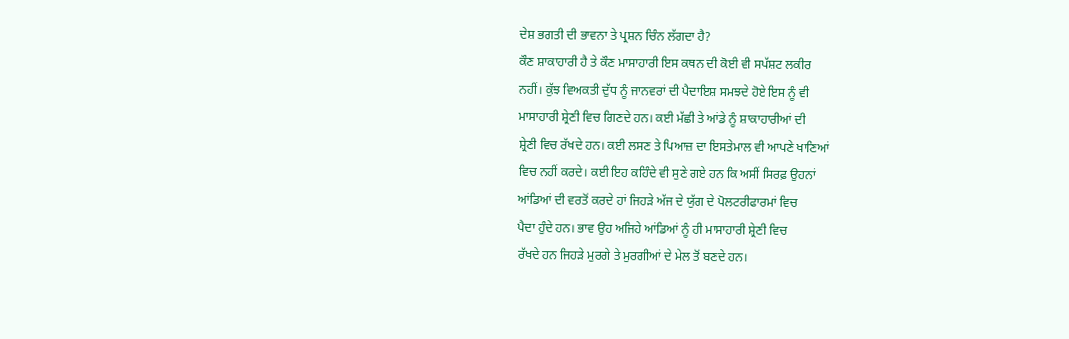ਦੇਸ਼ ਭਗਤੀ ਦੀ ਭਾਵਨਾ ਤੇ ਪ੍ਰਸ਼ਨ ਚਿੰਨ ਲੱਗਦਾ ਹੈ?
ਕੌਣ ਸ਼ਾਕਾਹਾਰੀ ਹੈ ਤੇ ਕੌਣ ਮਾਸਾਹਾਰੀ ਇਸ ਕਥਨ ਦੀ ਕੋਈ ਵੀ ਸਪੱਸ਼ਟ ਲਕੀਰ
ਨਹੀਂ। ਕੁੱਝ ਵਿਅਕਤੀ ਦੁੱਧ ਨੂੰ ਜਾਨਵਰਾਂ ਦੀ ਪੈਦਾਇਸ਼ ਸਮਝਦੇ ਹੋਏ ਇਸ ਨੂੰ ਵੀ
ਮਾਸਾਹਾਰੀ ਸ਼੍ਰੇਣੀ ਵਿਚ ਗਿਣਦੇ ਹਨ। ਕਈ ਮੱਛੀ ਤੇ ਆਂਡੇ ਨੂੰ ਸ਼ਾਕਾਹਾਰੀਆਂ ਦੀ
ਸ਼੍ਰੇਣੀ ਵਿਚ ਰੱਖਦੇ ਹਨ। ਕਈ ਲਸਣ ਤੇ ਪਿਆਜ਼ ਦਾ ਇਸਤੇਮਾਲ ਵੀ ਆਪਣੇ ਖਾਣਿਆਂ
ਵਿਚ ਨਹੀਂ ਕਰਦੇ। ਕਈ ਇਹ ਕਹਿੰਦੇ ਵੀ ਸੁਣੇ ਗਏ ਹਨ ਕਿ ਅਸੀਂ ਸਿਰਫ਼ ਉਹਨਾਂ
ਆਂਡਿਆਂ ਦੀ ਵਰਤੋਂ ਕਰਦੇ ਹਾਂ ਜਿਹੜੇ ਅੱਜ ਦੇ ਯੁੱਗ ਦੇ ਪੋਲਟਰੀਫਾਰਮਾਂ ਵਿਚ
ਪੈਦਾ ਹੁੰਦੇ ਹਨ। ਭਾਵ ਉਹ ਅਜਿਹੇ ਆਂਡਿਆਂ ਨੂੰ ਹੀ ਮਾਸਾਹਾਰੀ ਸ਼੍ਰੇਣੀ ਵਿਚ
ਰੱਖਦੇ ਹਨ ਜਿਹੜੇ ਮੁਰਗੇ ਤੇ ਮੁਰਗੀਆਂ ਦੇ ਮੇਲ ਤੋਂ ਬਣਦੇ ਹਨ।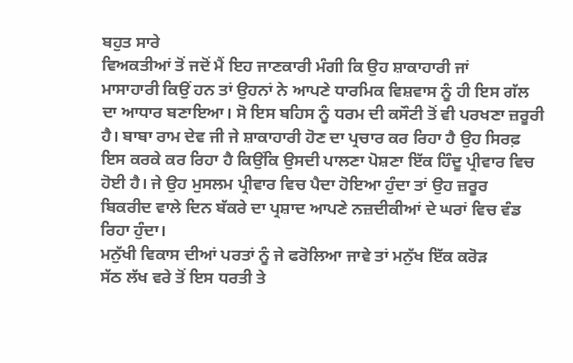ਬਹੁਤ ਸਾਰੇ
ਵਿਅਕਤੀਆਂ ਤੋਂ ਜਦੋਂ ਮੈਂ ਇਹ ਜਾਣਕਾਰੀ ਮੰਗੀ ਕਿ ਉਹ ਸ਼ਾਕਾਹਾਰੀ ਜਾਂ
ਮਾਸਾਹਾਰੀ ਕਿਉਂ ਹਨ ਤਾਂ ਉਹਨਾਂ ਨੇ ਆਪਣੇ ਧਾਰਮਿਕ ਵਿਸ਼ਵਾਸ ਨੂੰ ਹੀ ਇਸ ਗੱਲ
ਦਾ ਆਧਾਰ ਬਣਾਇਆ। ਸੋ ਇਸ ਬਹਿਸ ਨੂੰ ਧਰਮ ਦੀ ਕਸੌਟੀ ਤੋਂ ਵੀ ਪਰਖਣਾ ਜ਼ਰੂਰੀ
ਹੈ। ਬਾਬਾ ਰਾਮ ਦੇਵ ਜੀ ਜੇ ਸ਼ਾਕਾਹਾਰੀ ਹੋਣ ਦਾ ਪ੍ਰਚਾਰ ਕਰ ਰਿਹਾ ਹੈ ਉਹ ਸਿਰਫ਼
ਇਸ ਕਰਕੇ ਕਰ ਰਿਹਾ ਹੈ ਕਿਉਂਕਿ ਉਸਦੀ ਪਾਲਣਾ ਪੋਸ਼ਣਾ ਇੱਕ ਹਿੰਦੂ ਪ੍ਰੀਵਾਰ ਵਿਚ
ਹੋਈ ਹੈ। ਜੇ ਉਹ ਮੁਸਲਮ ਪ੍ਰੀਵਾਰ ਵਿਚ ਪੈਦਾ ਹੋਇਆ ਹੁੰਦਾ ਤਾਂ ਉਹ ਜ਼ਰੂਰ
ਬਿਕਰੀਦ ਵਾਲੇ ਦਿਨ ਬੱਕਰੇ ਦਾ ਪ੍ਰਸ਼ਾਦ ਆਪਣੇ ਨਜ਼ਦੀਕੀਆਂ ਦੇ ਘਰਾਂ ਵਿਚ ਵੰਡ
ਰਿਹਾ ਹੁੰਦਾ।
ਮਨੁੱਖੀ ਵਿਕਾਸ ਦੀਆਂ ਪਰਤਾਂ ਨੂੰ ਜੇ ਫਰੋਲਿਆ ਜਾਵੇ ਤਾਂ ਮਨੁੱਖ ਇੱਕ ਕਰੋੜ
ਸੱਠ ਲੱਖ ਵਰੇ ਤੋਂ ਇਸ ਧਰਤੀ ਤੇ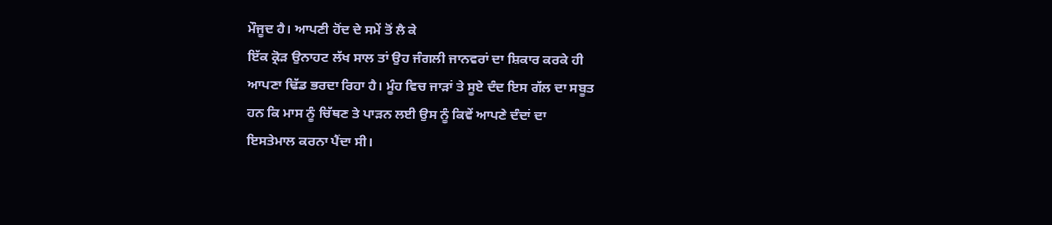ਮੌਜੂਦ ਹੈ। ਆਪਣੀ ਹੋਂਦ ਦੇ ਸਮੇਂ ਤੋਂ ਲੈ ਕੇ
ਇੱਕ ਕ੍ਰੋੜ ਉਨਾਹਟ ਲੱਖ ਸਾਲ ਤਾਂ ਉਹ ਜੰਗਲੀ ਜਾਨਵਰਾਂ ਦਾ ਸ਼ਿਕਾਰ ਕਰਕੇ ਹੀ
ਆਪਣਾ ਢਿੱਡ ਭਰਦਾ ਰਿਹਾ ਹੈ। ਮੂੰਹ ਵਿਚ ਜਾੜਾਂ ਤੇ ਸੂਏ ਦੰਦ ਇਸ ਗੱਲ ਦਾ ਸਬੂਤ
ਹਨ ਕਿ ਮਾਸ ਨੂੰ ਚਿੱਥਣ ਤੇ ਪਾੜਨ ਲਈ ਉਸ ਨੂੰ ਕਿਵੇਂ ਆਪਣੇ ਦੰਦਾਂ ਦਾ
ਇਸਤੇਮਾਲ ਕਰਨਾ ਪੈਂਦਾ ਸੀ।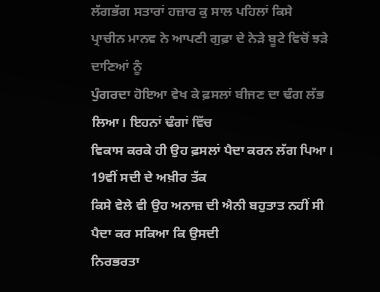ਲੱਗਭੱਗ ਸਤਾਰਾਂ ਹਜ਼ਾਰ ਕੁ ਸਾਲ ਪਹਿਲਾਂ ਕਿਸੇ
ਪ੍ਰਾਚੀਨ ਮਾਨਵ ਨੇ ਆਪਣੀ ਗੁਫ਼ਾ ਦੇ ਨੇੜੇ ਬੂਟੇ ਵਿਚੋਂ ਝੜੇ ਦਾਣਿਆਂ ਨੂੰ
ਪੁੰਗਰਦਾ ਹੋਇਆ ਵੇਖ ਕੇ ਫ਼ਸਲਾਂ ਬੀਜਣ ਦਾ ਢੰਗ ਲੱਭ ਲਿਆ। ਇਹਨਾਂ ਢੰਗਾਂ ਵਿੱਚ
ਵਿਕਾਸ ਕਰਕੇ ਹੀ ਉਹ ਫ਼ਸਲਾਂ ਪੈਦਾ ਕਰਨ ਲੱਗ ਪਿਆ। 19ਵੀਂ ਸਦੀ ਦੇ ਅਖ਼ੀਰ ਤੱਕ
ਕਿਸੇ ਵੇਲੇ ਵੀ ਉਹ ਅਨਾਜ਼ ਦੀ ਐਨੀ ਬਹੁਤਾਤ ਨਹੀਂ ਸੀ ਪੈਦਾ ਕਰ ਸਕਿਆ ਕਿ ਉਸਦੀ
ਨਿਰਭਰਤਾ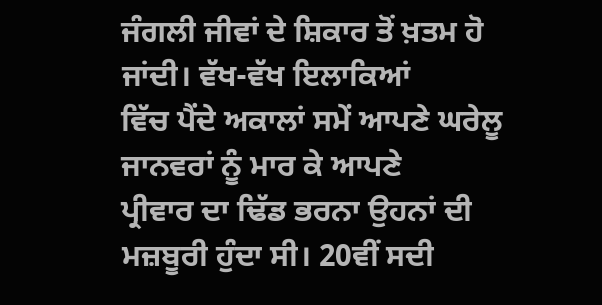ਜੰਗਲੀ ਜੀਵਾਂ ਦੇ ਸ਼ਿਕਾਰ ਤੋਂ ਖ਼ਤਮ ਹੋ ਜਾਂਦੀ। ਵੱਖ-ਵੱਖ ਇਲਾਕਿਆਂ
ਵਿੱਚ ਪੈਂਦੇ ਅਕਾਲਾਂ ਸਮੇਂ ਆਪਣੇ ਘਰੇਲੂ ਜਾਨਵਰਾਂ ਨੂੰ ਮਾਰ ਕੇ ਆਪਣੇ
ਪ੍ਰੀਵਾਰ ਦਾ ਢਿੱਡ ਭਰਨਾ ਉਹਨਾਂ ਦੀ ਮਜ਼ਬੂਰੀ ਹੁੰਦਾ ਸੀ। 20ਵੀਂ ਸਦੀ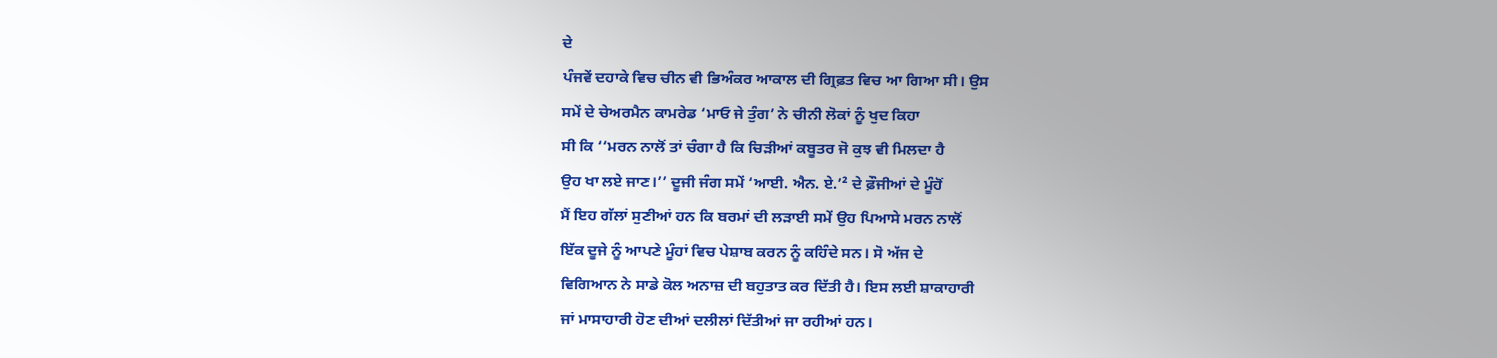ਦੇ
ਪੰਜਵੇਂ ਦਹਾਕੇ ਵਿਚ ਚੀਨ ਵੀ ਭਿਅੰਕਰ ਆਕਾਲ ਦੀ ਗ੍ਰਿਫ਼ਤ ਵਿਚ ਆ ਗਿਆ ਸੀ। ਉਸ
ਸਮੇਂ ਦੇ ਚੇਅਰਮੈਨ ਕਾਮਰੇਡ ‘ਮਾਓ ਜੇ ਤੁੰਗ’ ਨੇ ਚੀਨੀ ਲੋਕਾਂ ਨੂੰ ਖੁਦ ਕਿਹਾ
ਸੀ ਕਿ ‘‘ਮਰਨ ਨਾਲੋਂ ਤਾਂ ਚੰਗਾ ਹੈ ਕਿ ਚਿੜੀਆਂ ਕਬੂਤਰ ਜੋ ਕੁਝ ਵੀ ਮਿਲਦਾ ਹੈ
ਉਹ ਖਾ ਲਏ ਜਾਣ।’’ ਦੂਜੀ ਜੰਗ ਸਮੇਂ ‘ਆਈ. ਐਨ. ਏ.’² ਦੇ ਫ਼ੌਜੀਆਂ ਦੇ ਮੂੰਹੋਂ
ਮੈਂ ਇਹ ਗੱਲਾਂ ਸੁਣੀਆਂ ਹਨ ਕਿ ਬਰਮਾਂ ਦੀ ਲੜਾਈ ਸਮੇਂ ਉਹ ਪਿਆਸੇ ਮਰਨ ਨਾਲੋਂ
ਇੱਕ ਦੂਜੇ ਨੂੰ ਆਪਣੇ ਮੂੰਹਾਂ ਵਿਚ ਪੇਸ਼ਾਬ ਕਰਨ ਨੂੰ ਕਹਿੰਦੇ ਸਨ। ਸੋ ਅੱਜ ਦੇ
ਵਿਗਿਆਨ ਨੇ ਸਾਡੇ ਕੋਲ ਅਨਾਜ਼ ਦੀ ਬਹੁਤਾਤ ਕਰ ਦਿੱਤੀ ਹੈ। ਇਸ ਲਈ ਸ਼ਾਕਾਹਾਰੀ
ਜਾਂ ਮਾਸਾਹਾਰੀ ਹੋਣ ਦੀਆਂ ਦਲੀਲਾਂ ਦਿੱਤੀਆਂ ਜਾ ਰਹੀਆਂ ਹਨ।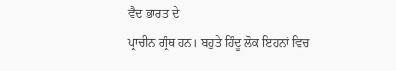ਵੈਦ ਭਾਰਤ ਦੇ
ਪ੍ਰਾਚੀਨ ਗ੍ਰੰਥ ਹਨ। ਬਹੁਤੇ ਹਿੰਦੂ ਲੋਕ ਇਹਨਾਂ ਵਿਚ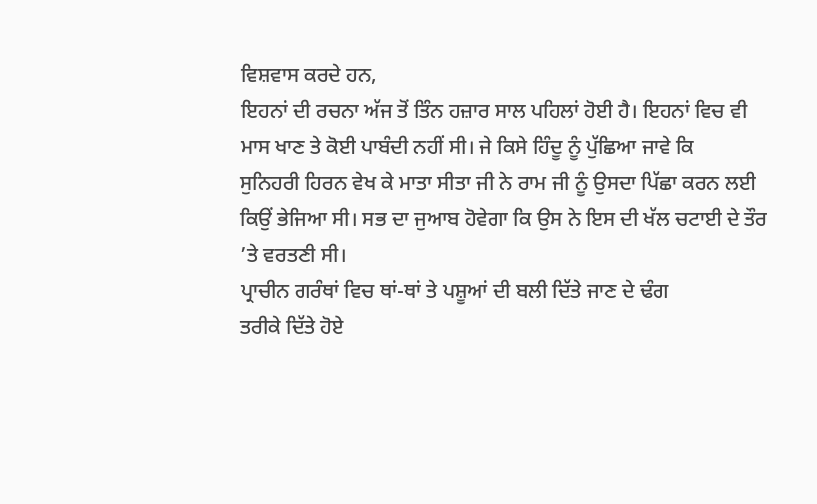ਵਿਸ਼ਵਾਸ ਕਰਦੇ ਹਨ,
ਇਹਨਾਂ ਦੀ ਰਚਨਾ ਅੱਜ ਤੋਂ ਤਿੰਨ ਹਜ਼ਾਰ ਸਾਲ ਪਹਿਲਾਂ ਹੋਈ ਹੈ। ਇਹਨਾਂ ਵਿਚ ਵੀ
ਮਾਸ ਖਾਣ ਤੇ ਕੋਈ ਪਾਬੰਦੀ ਨਹੀਂ ਸੀ। ਜੇ ਕਿਸੇ ਹਿੰਦੂ ਨੂੰ ਪੁੱਛਿਆ ਜਾਵੇ ਕਿ
ਸੁਨਿਹਰੀ ਹਿਰਨ ਵੇਖ ਕੇ ਮਾਤਾ ਸੀਤਾ ਜੀ ਨੇ ਰਾਮ ਜੀ ਨੂੰ ਉਸਦਾ ਪਿੱਛਾ ਕਰਨ ਲਈ
ਕਿਉਂ ਭੇਜਿਆ ਸੀ। ਸਭ ਦਾ ਜੁਆਬ ਹੋਵੇਗਾ ਕਿ ਉਸ ਨੇ ਇਸ ਦੀ ਖੱਲ ਚਟਾਈ ਦੇ ਤੌਰ
’ਤੇ ਵਰਤਣੀ ਸੀ।
ਪ੍ਰਾਚੀਨ ਗਰੰਥਾਂ ਵਿਚ ਥਾਂ-ਥਾਂ ਤੇ ਪਸ਼ੂਆਂ ਦੀ ਬਲੀ ਦਿੱਤੇ ਜਾਣ ਦੇ ਢੰਗ
ਤਰੀਕੇ ਦਿੱਤੇ ਹੋਏ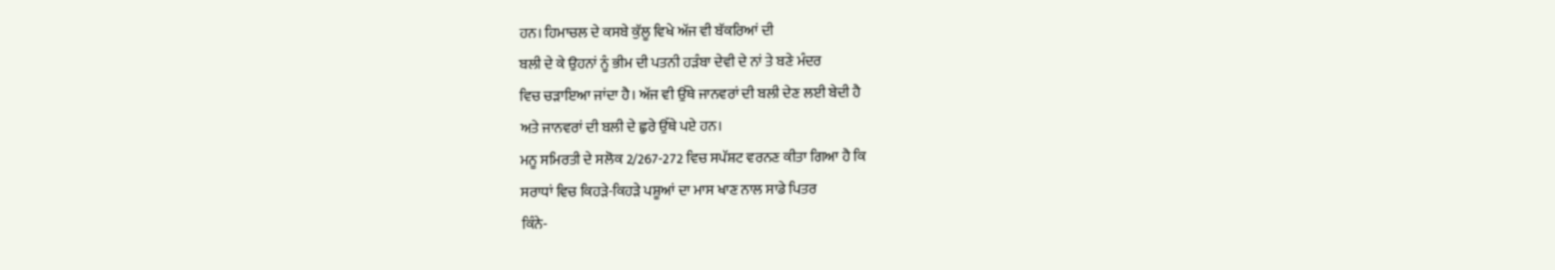ਹਨ। ਹਿਮਾਚਲ ਦੇ ਕਸਬੇ ਕੁੱਲੂ ਵਿਖੇ ਅੱਜ ਵੀ ਬੱਕਰਿਆਂ ਦੀ
ਬਲੀ ਦੇ ਕੇ ਉਹਨਾਂ ਨੂੰ ਭੀਮ ਦੀ ਪਤਨੀ ਹੜੰਬਾ ਦੇਵੀ ਦੇ ਨਾਂ ਤੇ ਬਣੇ ਮੰਦਰ
ਵਿਚ ਚੜਾਇਆ ਜਾਂਦਾ ਹੈ। ਅੱਜ ਵੀ ਉੱਥੇ ਜਾਨਵਰਾਂ ਦੀ ਬਲੀ ਦੇਣ ਲਈ ਬੇਦੀ ਹੈ
ਅਤੇ ਜਾਨਵਰਾਂ ਦੀ ਬਲੀ ਦੇ ਛੁਰੇ ਉੱਥੇ ਪਏ ਹਨ।
ਮਨੂ ਸਮਿਰਤੀ ਦੇ ਸਲੋਕ 2/267-272 ਵਿਚ ਸਪੱਸ਼ਟ ਵਰਨਣ ਕੀਤਾ ਗਿਆ ਹੈ ਕਿ
ਸਰਾਧਾਂ ਵਿਚ ਕਿਹੜੇ-ਕਿਹੜੇ ਪਸ਼ੂਆਂ ਦਾ ਮਾਸ ਖਾਣ ਨਾਲ ਸਾਡੇ ਪਿਤਰ
ਕਿੰਨੇ-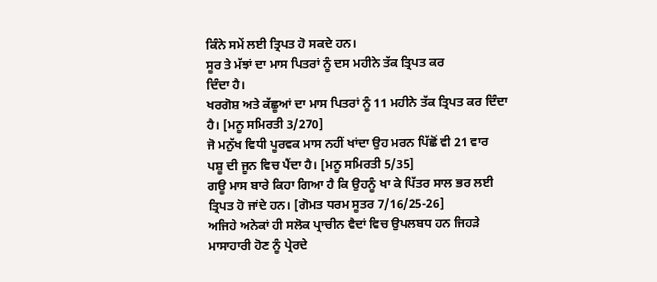ਕਿੰਨੇ ਸਮੇਂ ਲਈ ਤ੍ਰਿਪਤ ਹੋ ਸਕਦੇ ਹਨ।
ਸੂਰ ਤੇ ਮੱਝਾਂ ਦਾ ਮਾਸ ਪਿਤਰਾਂ ਨੂੰ ਦਸ ਮਹੀਨੇ ਤੱਕ ਤ੍ਰਿਪਤ ਕਰ
ਦਿੰਦਾ ਹੈ।
ਖਰਗੋਸ਼ ਅਤੇ ਕੱਛੂਆਂ ਦਾ ਮਾਸ ਪਿਤਰਾਂ ਨੂੰ 11 ਮਹੀਨੇ ਤੱਕ ਤ੍ਰਿਪਤ ਕਰ ਦਿੰਦਾ
ਹੈ। [ਮਨੂ ਸਮਿਰਤੀ 3/270]
ਜੋ ਮਨੁੱਖ ਵਿਧੀ ਪੂਰਵਕ ਮਾਸ ਨਹੀਂ ਖਾਂਦਾ ਉਹ ਮਰਨ ਪਿੱਛੋਂ ਵੀ 21 ਵਾਰ
ਪਸ਼ੂ ਦੀ ਜੂਨ ਵਿਚ ਪੈਂਦਾ ਹੈ। [ਮਨੂ ਸਮਿਰਤੀ 5/35]
ਗਊ ਮਾਸ ਬਾਰੇ ਕਿਹਾ ਗਿਆ ਹੈ ਕਿ ਉਹਨੂੰ ਖਾ ਕੇ ਪਿੱਤਰ ਸਾਲ ਭਰ ਲਈ
ਤ੍ਰਿਪਤ ਹੋ ਜਾਂਦੇ ਹਨ। [ਗੋਮਤ ਧਰਮ ਸੂਤਰ 7/16/25-26]
ਅਜਿਹੇ ਅਨੇਕਾਂ ਹੀ ਸਲੋਕ ਪ੍ਰਾਚੀਨ ਵੈਦਾਂ ਵਿਚ ਉਪਲਬਧ ਹਨ ਜਿਹੜੇ
ਮਾਸਾਹਾਰੀ ਹੋਣ ਨੂੰ ਪ੍ਰੇਰਦੇ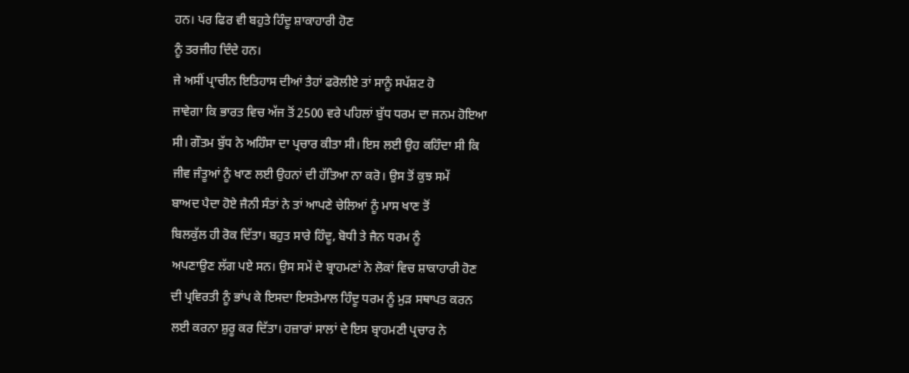ਹਨ। ਪਰ ਫਿਰ ਵੀ ਬਹੁਤੇ ਹਿੰਦੂ ਸ਼ਾਕਾਹਾਰੀ ਹੋਣ
ਨੂੰ ਤਰਜੀਹ ਦਿੰਦੇ ਹਨ।
ਜੇ ਅਸੀਂ ਪ੍ਰਾਚੀਨ ਇਤਿਹਾਸ ਦੀਆਂ ਤੈਹਾਂ ਫਰੋਲੀਏ ਤਾਂ ਸਾਨੂੰ ਸਪੱਸ਼ਟ ਹੋ
ਜਾਵੇਗਾ ਕਿ ਭਾਰਤ ਵਿਚ ਅੱਜ ਤੋਂ 2500 ਵਰੇ ਪਹਿਲਾਂ ਬੁੱਧ ਧਰਮ ਦਾ ਜਨਮ ਹੋਇਆ
ਸੀ। ਗੌਤਮ ਬੁੱਧ ਨੇ ਅਹਿੰਸਾ ਦਾ ਪ੍ਰਚਾਰ ਕੀਤਾ ਸੀ। ਇਸ ਲਈ ਉਹ ਕਹਿੰਦਾ ਸੀ ਕਿ
ਜੀਵ ਜੰਤੂਆਂ ਨੂੰ ਖਾਣ ਲਈ ਉਹਨਾਂ ਦੀ ਹੱਤਿਆ ਨਾ ਕਰੋ। ਉਸ ਤੋਂ ਕੁਝ ਸਮੇਂ
ਬਾਅਦ ਪੈਦਾ ਹੋਏ ਜੈਨੀ ਸੰਤਾਂ ਨੇ ਤਾਂ ਆਪਣੇ ਚੇਲਿਆਂ ਨੂੰ ਮਾਸ ਖਾਣ ਤੋਂ
ਬਿਲਕੁੱਲ ਹੀ ਰੋਕ ਦਿੱਤਾ। ਬਹੁਤ ਸਾਰੇ ਹਿੰਦੂ, ਬੋਧੀ ਤੇ ਜੈਨ ਧਰਮ ਨੂੰ
ਅਪਣਾਉਣ ਲੱਗ ਪਏ ਸਨ। ਉਸ ਸਮੇਂ ਦੇ ਬ੍ਰਾਹਮਣਾਂ ਨੇ ਲੋਕਾਂ ਵਿਚ ਸ਼ਾਕਾਹਾਰੀ ਹੋਣ
ਦੀ ਪ੍ਰਵਿਰਤੀ ਨੂੰ ਭਾਂਪ ਕੇ ਇਸਦਾ ਇਸਤੇਮਾਲ ਹਿੰਦੂ ਧਰਮ ਨੂੰ ਮੁੜ ਸਥਾਪਤ ਕਰਨ
ਲਈ ਕਰਨਾ ਸ਼ੁਰੂ ਕਰ ਦਿੱਤਾ। ਹਜ਼ਾਰਾਂ ਸਾਲਾਂ ਦੇ ਇਸ ਬ੍ਰਾਹਮਣੀ ਪ੍ਰਚਾਰ ਨੇ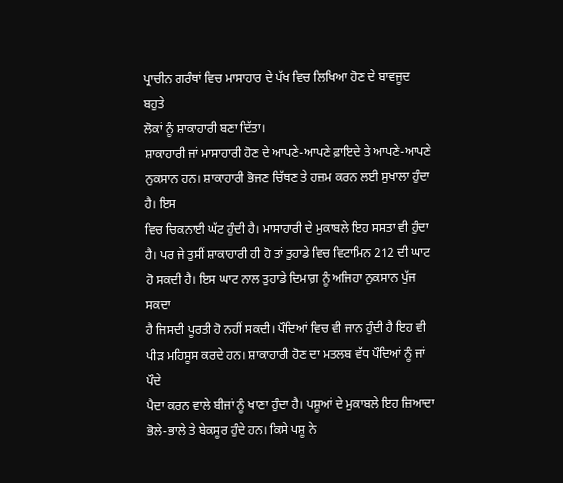ਪ੍ਰਾਚੀਨ ਗਰੰਥਾਂ ਵਿਚ ਮਾਸਾਹਾਰ ਦੇ ਪੱਖ ਵਿਚ ਲਿਖਿਆ ਹੋਣ ਦੇ ਬਾਵਜੂਦ ਬਹੁਤੇ
ਲੋਕਾਂ ਨੂੰ ਸ਼ਾਕਾਹਾਰੀ ਬਣਾ ਦਿੱਤਾ।
ਸ਼ਾਕਾਹਾਰੀ ਜਾਂ ਮਾਸਾਹਾਰੀ ਹੋਣ ਦੇ ਆਪਣੇ-ਆਪਣੇ ਫ਼ਾਇਦੇ ਤੇ ਆਪਣੇ-ਆਪਣੇ
ਨੁਕਸਾਨ ਹਨ। ਸ਼ਾਕਾਹਾਰੀ ਭੋਜਣ ਚਿੱਥਣ ਤੇ ਹਜ਼ਮ ਕਰਨ ਲਈ ਸੁਖਾਲਾ ਹੁੰਦਾ ਹੈ। ਇਸ
ਵਿਚ ਚਿਕਨਾਈ ਘੱਟ ਹੁੰਦੀ ਹੈ। ਮਾਸਾਹਾਰੀ ਦੇ ਮੁਕਾਬਲੇ ਇਹ ਸਸਤਾ ਵੀ ਹੁੰਦਾ
ਹੈ। ਪਰ ਜੇ ਤੁਸੀਂ ਸ਼ਾਕਾਹਾਰੀ ਹੀ ਹੋ ਤਾਂ ਤੁਹਾਡੇ ਵਿਚ ਵਿਟਾਮਿਨ 212 ਦੀ ਘਾਟ
ਹੋ ਸਕਦੀ ਹੈ। ਇਸ ਘਾਟ ਨਾਲ ਤੁਹਾਡੇ ਦਿਮਾਗ਼ ਨੂੰ ਅਜਿਹਾ ਨੁਕਸਾਨ ਪੁੱਜ ਸਕਦਾ
ਹੈ ਜਿਸਦੀ ਪੂਰਤੀ ਹੋ ਨਹੀਂ ਸਕਦੀ। ਪੌਦਿਆਂ ਵਿਚ ਵੀ ਜਾਨ ਹੁੰਦੀ ਹੈ ਇਹ ਵੀ
ਪੀੜ ਮਹਿਸੂਸ ਕਰਦੇ ਹਨ। ਸ਼ਾਕਾਹਾਰੀ ਹੋਣ ਦਾ ਮਤਲਬ ਵੱਧ ਪੌਦਿਆਂ ਨੂੰ ਜਾਂ ਪੌਦੇ
ਪੈਦਾ ਕਰਨ ਵਾਲੇ ਬੀਜਾਂ ਨੂੰ ਖਾਣਾ ਹੁੰਦਾ ਹੈ। ਪਸ਼ੂਆਂ ਦੇ ਮੁਕਾਬਲੇ ਇਹ ਜ਼ਿਆਦਾ
ਭੋਲੇ-ਭਾਲੇ ਤੇ ਬੇਕਸੂਰ ਹੁੰਦੇ ਹਨ। ਕਿਸੇ ਪਸ਼ੂ ਨੇ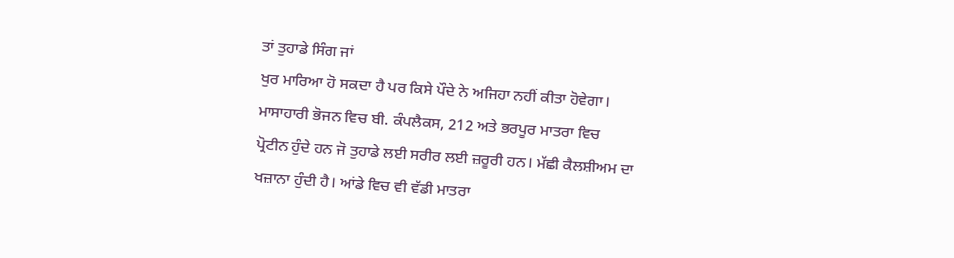ਤਾਂ ਤੁਹਾਡੇ ਸਿੰਗ ਜਾਂ
ਖੁਰ ਮਾਰਿਆ ਹੋ ਸਕਦਾ ਹੈ ਪਰ ਕਿਸੇ ਪੌਦੇ ਨੇ ਅਜਿਹਾ ਨਹੀਂ ਕੀਤਾ ਹੋਵੇਗਾ।
ਮਾਸਾਹਾਰੀ ਭੋਜਨ ਵਿਚ ਬੀ. ਕੰਪਲੈਕਸ, 212 ਅਤੇ ਭਰਪੂਰ ਮਾਤਰਾ ਵਿਚ
ਪ੍ਰੋਟੀਨ ਹੁੰਦੇ ਹਨ ਜੋ ਤੁਹਾਡੇ ਲਈ ਸਰੀਰ ਲਈ ਜ਼ਰੂਰੀ ਹਨ। ਮੱਛੀ ਕੈਲਸ਼ੀਅਮ ਦਾ
ਖਜ਼ਾਨਾ ਹੁੰਦੀ ਹੈ। ਆਂਡੇ ਵਿਚ ਵੀ ਵੱਡੀ ਮਾਤਰਾ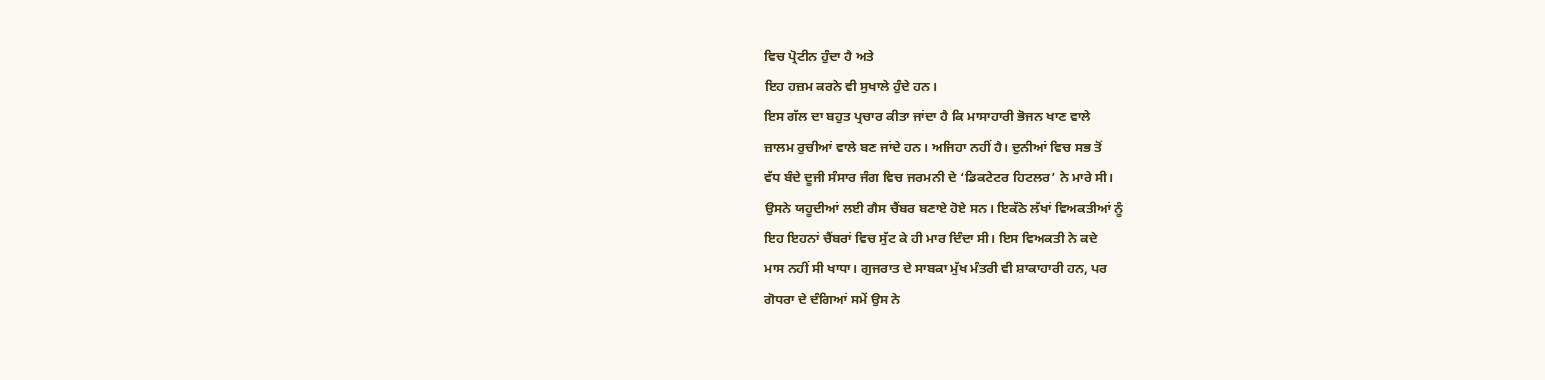ਵਿਚ ਪ੍ਰੋਟੀਨ ਹੁੰਦਾ ਹੈ ਅਤੇ
ਇਹ ਹਜ਼ਮ ਕਰਨੇ ਵੀ ਸੁਖਾਲੇ ਹੁੰਦੇ ਹਨ।
ਇਸ ਗੱਲ ਦਾ ਬਹੁਤ ਪ੍ਰਚਾਰ ਕੀਤਾ ਜਾਂਦਾ ਹੈ ਕਿ ਮਾਸਾਹਾਰੀ ਭੋਜਨ ਖਾਣ ਵਾਲੇ
ਜ਼ਾਲਮ ਰੁਚੀਆਂ ਵਾਲੇ ਬਣ ਜਾਂਦੇ ਹਨ। ਅਜਿਹਾ ਨਹੀਂ ਹੈ। ਦੁਨੀਆਂ ਵਿਚ ਸਭ ਤੋਂ
ਵੱਧ ਬੰਦੇ ਦੂਜੀ ਸੰਸਾਰ ਜੰਗ ਵਿਚ ਜਰਮਨੀ ਦੇ ‘ਡਿਕਟੇਟਰ ਹਿਟਲਰ’ ਨੇ ਮਾਰੇ ਸੀ।
ਉਸਨੇ ਯਹੂਦੀਆਂ ਲਈ ਗੈਸ ਚੈਂਬਰ ਬਣਾਏ ਹੋਏ ਸਨ। ਇਕੱਠੇ ਲੱਖਾਂ ਵਿਅਕਤੀਆਂ ਨੂੰ
ਇਹ ਇਹਨਾਂ ਚੈਂਬਰਾਂ ਵਿਚ ਸੁੱਟ ਕੇ ਹੀ ਮਾਰ ਦਿੰਦਾ ਸੀ। ਇਸ ਵਿਅਕਤੀ ਨੇ ਕਦੇ
ਮਾਸ ਨਹੀਂ ਸੀ ਖਾਧਾ। ਗੁਜਰਾਤ ਦੇ ਸਾਬਕਾ ਮੁੱਖ ਮੰਤਰੀ ਵੀ ਸ਼ਾਕਾਹਾਰੀ ਹਨ, ਪਰ
ਗੋਧਰਾ ਦੇ ਦੰਗਿਆਂ ਸਮੇਂ ਉਸ ਨੇ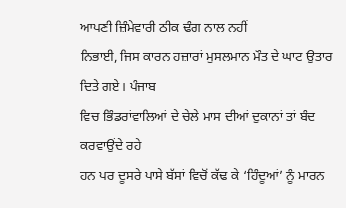ਆਪਣੀ ਜ਼ਿੰਮੇਵਾਰੀ ਠੀਕ ਢੰਗ ਨਾਲ ਨਹੀਂ
ਨਿਭਾਈ, ਜਿਸ ਕਾਰਨ ਹਜ਼ਾਰਾਂ ਮੁਸਲਮਾਨ ਮੌਤ ਦੇ ਘਾਟ ਉਤਾਰ ਦਿਤੇ ਗਏ। ਪੰਜਾਬ
ਵਿਚ ਭਿੰਡਰਾਂਵਾਲਿਆਂ ਦੇ ਚੇਲੇ ਮਾਸ ਦੀਆਂ ਦੁਕਾਨਾਂ ਤਾਂ ਬੰਦ ਕਰਵਾਉਂਦੇ ਰਹੇ
ਹਨ ਪਰ ਦੂਸਰੇ ਪਾਸੇ ਬੱਸਾਂ ਵਿਚੋਂ ਕੱਢ ਕੇ ‘ਹਿੰਦੂਆਂ’ ਨੂੰ ਮਾਰਨ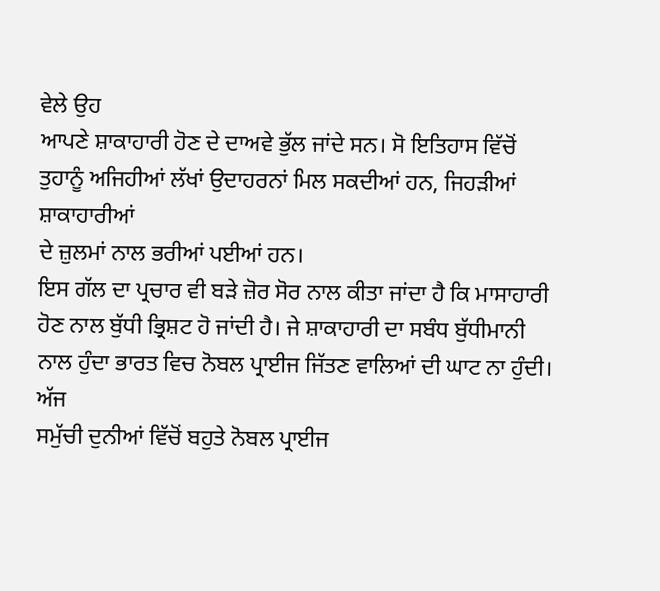ਵੇਲੇ ਉਹ
ਆਪਣੇ ਸ਼ਾਕਾਹਾਰੀ ਹੋਣ ਦੇ ਦਾਅਵੇ ਭੁੱਲ ਜਾਂਦੇ ਸਨ। ਸੋ ਇਤਿਹਾਸ ਵਿੱਚੋਂ
ਤੁਹਾਨੂੰ ਅਜਿਹੀਆਂ ਲੱਖਾਂ ਉਦਾਹਰਨਾਂ ਮਿਲ ਸਕਦੀਆਂ ਹਨ, ਜਿਹੜੀਆਂ ਸ਼ਾਕਾਹਾਰੀਆਂ
ਦੇ ਜ਼ੁਲਮਾਂ ਨਾਲ ਭਰੀਆਂ ਪਈਆਂ ਹਨ।
ਇਸ ਗੱਲ ਦਾ ਪ੍ਰਚਾਰ ਵੀ ਬੜੇ ਜ਼ੋਰ ਸੋਰ ਨਾਲ ਕੀਤਾ ਜਾਂਦਾ ਹੈ ਕਿ ਮਾਸਾਹਾਰੀ
ਹੋਣ ਨਾਲ ਬੁੱਧੀ ਭ੍ਰਿਸ਼ਟ ਹੋ ਜਾਂਦੀ ਹੈ। ਜੇ ਸ਼ਾਕਾਹਾਰੀ ਦਾ ਸਬੰਧ ਬੁੱਧੀਮਾਨੀ
ਨਾਲ ਹੁੰਦਾ ਭਾਰਤ ਵਿਚ ਨੋਬਲ ਪ੍ਰਾਈਜ ਜਿੱਤਣ ਵਾਲਿਆਂ ਦੀ ਘਾਟ ਨਾ ਹੁੰਦੀ। ਅੱਜ
ਸਮੁੱਚੀ ਦੁਨੀਆਂ ਵਿੱਚੋਂ ਬਹੁਤੇ ਨੋਬਲ ਪ੍ਰਾਈਜ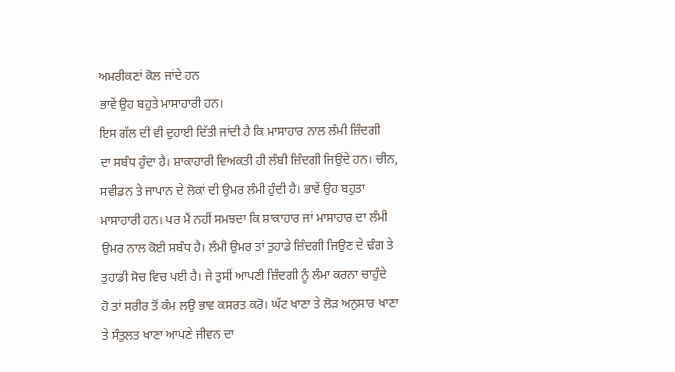ਅਮਰੀਕਣਾਂ ਕੋਲ ਜਾਂਦੇ ਹਨ
ਭਾਵੇਂ ਉਹ ਬਹੁਤੇ ਮਾਸਾਹਾਰੀ ਹਨ।
ਇਸ ਗੱਲ ਦੀ ਵੀ ਦੁਹਾਈ ਦਿੱਤੀ ਜਾਂਦੀ ਹੈ ਕਿ ਮਾਸਾਹਾਰ ਨਾਲ ਲੰਮੀ ਜ਼ਿੰਦਗੀ
ਦਾ ਸਬੰਧ ਹੁੰਦਾ ਹੈ। ਸ਼ਾਕਾਹਾਰੀ ਵਿਅਕਤੀ ਹੀ ਲੰਬੀ ਜ਼ਿੰਦਗੀ ਜਿਉਂਦੇ ਹਨ। ਚੀਨ,
ਸਵੀਡਨ ਤੇ ਜਾਪਾਨ ਦੇ ਲੋਕਾਂ ਦੀ ਉਮਰ ਲੰਮੀ ਹੁੰਦੀ ਹੈ। ਭਾਵੇਂ ਉਹ ਬਹੁਤਾ
ਮਾਸਾਹਾਰੀ ਹਨ। ਪਰ ਮੈਂ ਨਹੀਂ ਸਮਝਦਾ ਕਿ ਸ਼ਾਕਾਹਾਰ ਜਾਂ ਮਾਸਾਹਾਰ ਦਾ ਲੰਮੀ
ਉਮਰ ਨਾਲ ਕੋਈ ਸਬੰਧ ਹੈ। ਲੰਮੀ ਉਮਰ ਤਾਂ ਤੁਹਾਡੇ ਜ਼ਿੰਦਗੀ ਜਿਉਣ ਦੇ ਢੰਗ ਤੇ
ਤੁਹਾਡੀ ਸੋਚ ਵਿਚ ਪਈ ਹੈ। ਜੇ ਤੁਸੀਂ ਆਪਣੀ ਜ਼ਿੰਦਗੀ ਨੂੰ ਲੰਮਾ ਕਰਨਾ ਚਾਹੁੰਦੇ
ਹੋ ਤਾਂ ਸਰੀਰ ਤੋਂ ਕੰਮ ਲਉ ਭਾਵ ਕਸਰਤ ਕਰੋ। ਘੱਟ ਖਾਣਾ ਤੇ ਲੋੜ ਅਨੁਸਾਰ ਖਾਣਾ
ਤੇ ਸੰਤੁਲਤ ਖਾਣਾ ਆਪਣੇ ਜੀਵਨ ਦਾ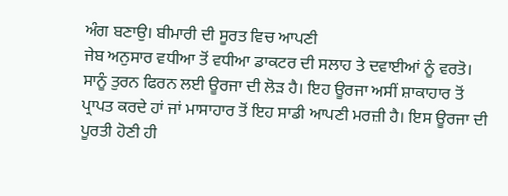ਅੰਗ ਬਣਾਉ। ਬੀਮਾਰੀ ਦੀ ਸੂਰਤ ਵਿਚ ਆਪਣੀ
ਜੇਬ ਅਨੁਸਾਰ ਵਧੀਆ ਤੋਂ ਵਧੀਆ ਡਾਕਟਰ ਦੀ ਸਲਾਹ ਤੇ ਦਵਾਈਆਂ ਨੂੰ ਵਰਤੋ।
ਸਾਨੂੰ ਤੁਰਨ ਫਿਰਨ ਲਈ ਊਰਜਾ ਦੀ ਲੋੜ ਹੈ। ਇਹ ਊਰਜਾ ਅਸੀਂ ਸ਼ਾਕਾਹਾਰ ਤੋਂ
ਪ੍ਰਾਪਤ ਕਰਦੇ ਹਾਂ ਜਾਂ ਮਾਸਾਹਾਰ ਤੋਂ ਇਹ ਸਾਡੀ ਆਪਣੀ ਮਰਜ਼ੀ ਹੈ। ਇਸ ਊਰਜਾ ਦੀ
ਪੂਰਤੀ ਹੋਣੀ ਹੀ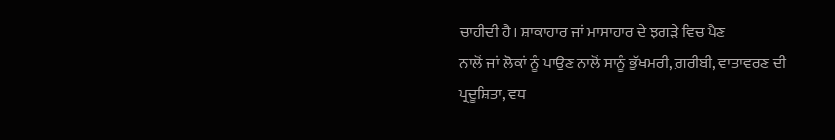ਚਾਹੀਦੀ ਹੈ। ਸ਼ਾਕਾਹਾਰ ਜਾਂ ਮਾਸਾਹਾਰ ਦੇ ਝਗੜੇ ਵਿਚ ਪੈਣ
ਨਾਲੋਂ ਜਾਂ ਲੋਕਾਂ ਨੂੰ ਪਾਉਣ ਨਾਲੋਂ ਸਾਨੂੰ ਭੁੱਖਮਰੀ, ਗ਼ਰੀਬੀ, ਵਾਤਾਵਰਣ ਦੀ
ਪ੍ਰਦੂਸ਼ਿਤਾ, ਵਧ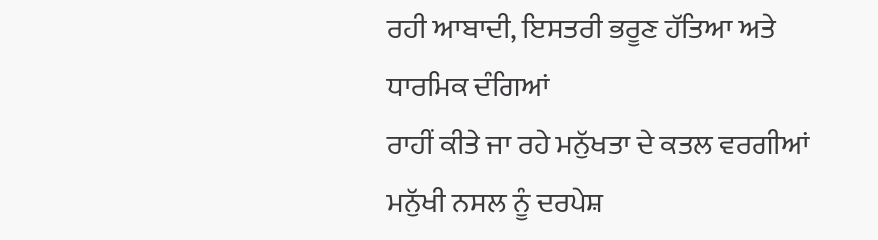ਰਹੀ ਆਬਾਦੀ, ਇਸਤਰੀ ਭਰੂਣ ਹੱਤਿਆ ਅਤੇ ਧਾਰਮਿਕ ਦੰਗਿਆਂ
ਰਾਹੀਂ ਕੀਤੇ ਜਾ ਰਹੇ ਮਨੁੱਖਤਾ ਦੇ ਕਤਲ ਵਰਗੀਆਂ ਮਨੁੱਖੀ ਨਸਲ ਨੂੰ ਦਰਪੇਸ਼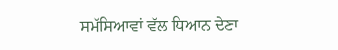ਸਮੱਸਿਆਵਾਂ ਵੱਲ ਧਿਆਨ ਦੇਣਾ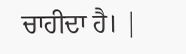ਚਾਹੀਦਾ ਹੈ। |